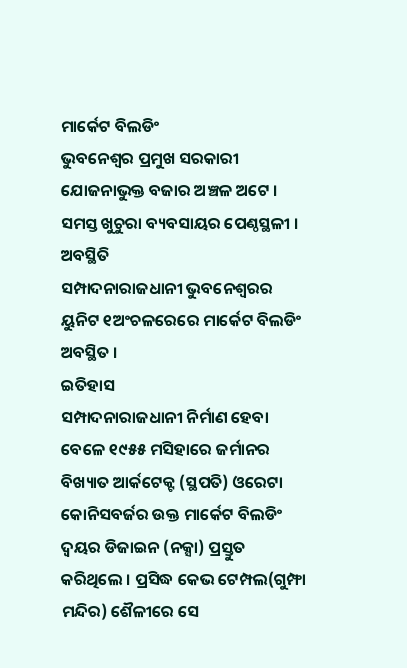ମାର୍କେଟ ବିଲଡିଂ
ଭୁବନେଶ୍ୱର ପ୍ରମୁଖ ସରକାରୀ ଯୋଜନାଭୁକ୍ତ ବଜାର ଅଞ୍ଚଳ ଅଟେ । ସମସ୍ତ ଖୁଚୁରା ବ୍ୟବସାୟର ପେଣ୍ଠସ୍ଥଳୀ ।
ଅବସ୍ଥିତି
ସମ୍ପାଦନାରାଜଧାନୀ ଭୁବନେଶ୍ୱରର ୟୁନିଟ ୧ଅଂଚଳରେରେ ମାର୍କେଟ ବିଲଡିଂ ଅବସ୍ଥିତ ।
ଇତିହାସ
ସମ୍ପାଦନାରାଜଧାନୀ ନିର୍ମାଣ ହେବା ବେଳେ ୧୯୫୫ ମସିହାରେ ଜର୍ମାନର ବିଖ୍ୟାତ ଆର୍କଟେକ୍ଟ (ସ୍ଥପତି) ଓରେଟା କୋନିସବର୍ଜର ଉକ୍ତ ମାର୍କେଟ ବିଲଡିଂ ଦ୍ୱୟର ଡିଜାଇନ (ନକ୍ସା) ପ୍ରସ୍ତୁତ କରିଥିଲେ । ପ୍ରସିଦ୍ଧ କେଭ ଟେମ୍ପଲ(ଗୁମ୍ଫା ମନ୍ଦିର) ଶୈଳୀରେ ସେ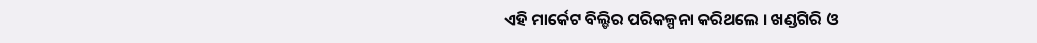ଏହି ମାର୍କେଟ ବିଲ୍ଡିର ପରିକଳ୍ପନା କରିଥଲେ । ଖଣ୍ଡଗିରି ଓ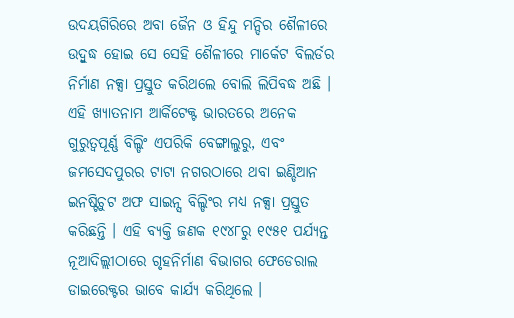ଉଦୟଗିରିରେ ଅବା ଜୈନ ଓ ହିନ୍ଦୁ ମନ୍ଦିର ଶୈଳୀରେ ଉଦ୍ବୁଦ୍ଧ ହୋଇ ସେ ସେହି ଶୈଳୀରେ ମାର୍କେଟ ବିଲର୍ଡର ନିର୍ମାଣ ନକ୍ସା ପ୍ରସ୍ତୁତ କରିଥଲେ ବୋଲି ଲିପିବଦ୍ଧ ଅଛି । ଏହି ଖ୍ୟାତନାମ ଆର୍କିଟେକ୍ଟ ଭାରତରେ ଅନେକ ଗୁରୁତ୍ୱପୂର୍ଣ୍ଣ ବିଲ୍ଡିଂ ଏପରିକି ବେଙ୍ଗାଲୁରୁ, ଏବଂ ଜମସେଦପୁରର ଟାଟା ନଗରଠାରେ ଥବା ଇଣ୍ଡିଆନ ଇନଷ୍ଟିଚୁଟ ଅଫ ସାଇନ୍ସ ବିଲ୍ଡିଂର ମଧ୍ୟ ନକ୍ସା ପ୍ରସ୍ତୁତ କରିଛନ୍ତି । ଏହି ବ୍ୟକ୍ତି ଜଣକ ୧୯୪୮ରୁ ୧୯୫୧ ପର୍ଯ୍ୟନ୍ତ ନୂଆଦିଲ୍ଲୀଠାରେ ଗୃହନିର୍ମାଣ ବିଭାଗର ଫେଡେରାଲ ଡାଇରେକ୍ଟର ଭାବେ କାର୍ଯ୍ୟ କରିଥିଲେ ।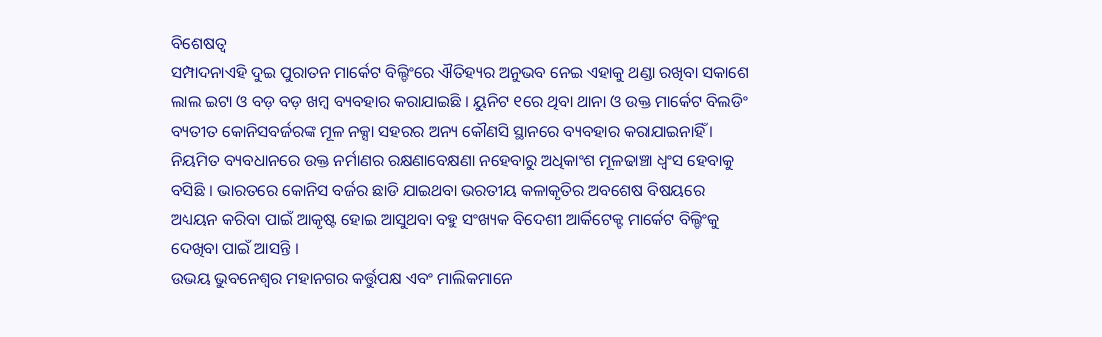ବିଶେଷତ୍ୱ
ସମ୍ପାଦନାଏହି ଦୁଇ ପୁରାତନ ମାର୍କେଟ ବିଲ୍ଡିଂରେ ଐତିହ୍ୟର ଅନୁଭବ ନେଇ ଏହାକୁ ଥଣ୍ଡା ରଖିବା ସକାଶେ ଲାଲ ଇଟା ଓ ବଡ଼ ବଡ଼ ଖମ୍ବ ବ୍ୟବହାର କରାଯାଇଛି । ୟୁନିଟ ୧ରେ ଥିବା ଥାନା ଓ ଉକ୍ତ ମାର୍କେଟ ବିଲଡିଂ ବ୍ୟତୀତ କୋନିସବର୍ଜରଙ୍କ ମୂଳ ନକ୍ସା ସହରର ଅନ୍ୟ କୌଣସି ସ୍ଥାନରେ ବ୍ୟବହାର କରାଯାଇନାହିଁ । ନିୟମିତ ବ୍ୟବଧାନରେ ଉକ୍ତ ନର୍ମାଣର ରକ୍ଷଣାବେକ୍ଷଣା ନହେବାରୁ ଅଧିକାଂଶ ମୂଳଢାଞ୍ଚା ଧ୍ୱଂସ ହେବାକୁ ବସିଛି । ଭାରତରେ କୋନିସ ବର୍ଜର ଛାଡି ଯାଇଥବା ଭରତୀୟ କଳାକୃତିର ଅବଶେଷ ବିଷୟରେ ଅଧ୍ୟୟନ କରିବା ପାଇଁ ଆକୃଷ୍ଟ ହୋଇ ଆସୁଥବା ବହୁ ସଂଖ୍ୟକ ବିଦେଶୀ ଆର୍କିଟେକ୍ଟ ମାର୍କେଟ ବିଲ୍ଡିଂକୁ ଦେଖିବା ପାଇଁ ଆସନ୍ତି ।
ଉଭୟ ଭୁବନେଶ୍ୱର ମହାନଗର କର୍ତ୍ତୁପକ୍ଷ ଏବଂ ମାଲିକମାନେ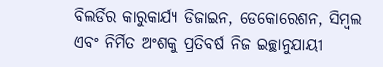ବିଲର୍ଡିର କାରୁକାର୍ଯ୍ୟ ଡିଜାଇନ, ଡେକୋରେଶନ, ସିମ୍ବଲ ଏବଂ ନିର୍ମିତ ଅଂଶକୁ ପ୍ରତିବର୍ଷ ନିଜ ଇଚ୍ଛାନୁଯାୟୀ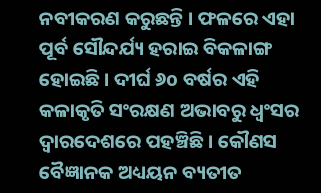ନବୀକରଣ କରୁଛନ୍ତି । ଫଳରେ ଏହା ପୂର୍ବ ସୌନ୍ଦର୍ଯ୍ୟ ହରାଇ ବିକଳାଙ୍ଗ ହୋଇଛି । ଦୀର୍ଘ ୬o ବର୍ଷର ଏହି କଳାକୃତି ସଂରକ୍ଷଣ ଅଭାବରୁ ଧ୍ୱଂସର ଦ୍ୱାରଦେଶରେ ପହଞ୍ଚିଛି । କୌଣସ ବୈଜ୍ଞାନକ ଅଧ୍ୟୟନ ବ୍ୟତୀତ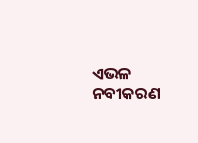ଏଭଳ ନବୀକରଣ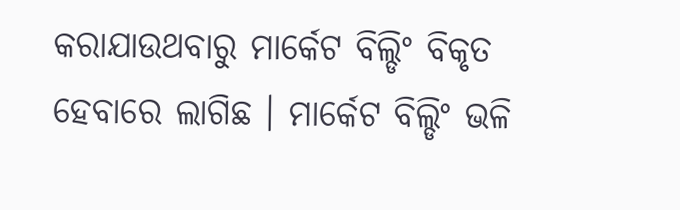କରାଯାଉଥବାରୁ ମାର୍କେଟ ବିଲ୍ଡିଂ ବିକୃତ ହେବାରେ ଲାଗିଛ । ମାର୍କେଟ ବିଲ୍ଡିଂ ଭଳି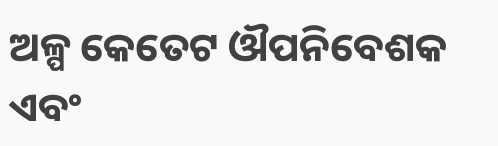ଅଳ୍ପ କେତେଟ ଔପନିବେଶକ ଏବଂ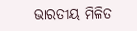ଭାରତୀୟ ମିଳିତ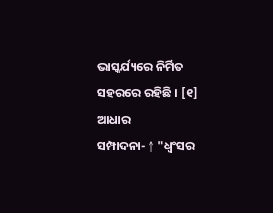ଭାସ୍କର୍ଯ୍ୟରେ ନିର୍ମିତ ସହରରେ ରହିଛି । [୧]
ଆଧାର
ସମ୍ପାଦନା- ↑ "ଧ୍ୱଂସର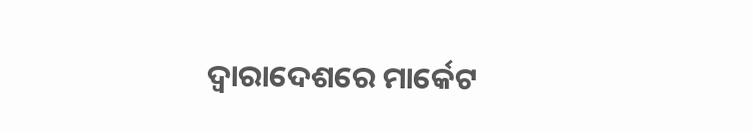ଦ୍ୱାରାଦେଶରେ ମାର୍କେଟ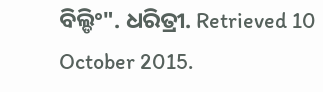ବିଲ୍ଡିଂ". ଧରିତ୍ରୀ. Retrieved 10 October 2015.